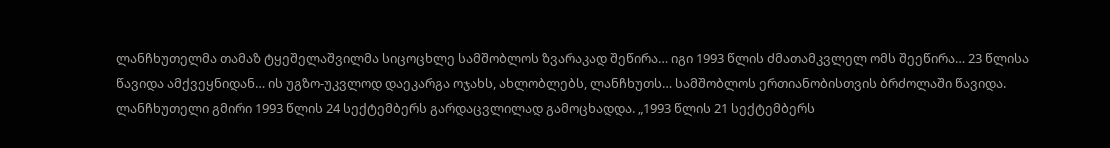ლანჩხუთელმა თამაზ ტყეშელაშვილმა სიცოცხლე სამშობლოს ზვარაკად შეწირა… იგი 1993 წლის ძმათამკვლელ ომს შეეწირა… 23 წლისა წავიდა ამქვეყნიდან… ის უგზო-უკვლოდ დაეკარგა ოჯახს, ახლობლებს, ლანჩხუთს… სამშობლოს ერთიანობისთვის ბრძოლაში წავიდა.
ლანჩხუთელი გმირი 1993 წლის 24 სექტემბერს გარდაცვლილად გამოცხადდა. „1993 წლის 21 სექტემბერს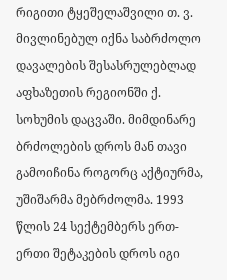რიგითი ტყეშელაშვილი თ. ვ. მივლინებულ იქნა საბრძოლო დავალების შესასრულებლად აფხაზეთის რეგიონში ქ. სოხუმის დაცვაში. მიმდინარე ბრძოლების დროს მან თავი გამოიჩინა როგორც აქტიურმა, უშიშარმა მებრძოლმა. 1993 წლის 24 სექტემბერს ერთ-ერთი შეტაკების დროს იგი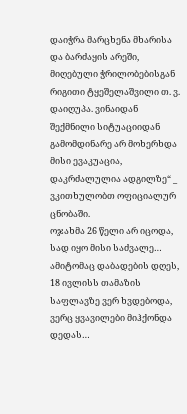დაიჭრა მარცხენა მხარისა და ბარძაყის არეში, მიღებული ჭრილობებისგან რიგითი ტყეშელაშვილი თ. ვ. დაიღუპა. ვინაიდან შექმნილი სიტუაციიდან გამომდინარე არ მოხერხდა მისი ევაკუაცია, დაკრძალულია ადგილზე“ _ ვკითხულობთ ოფიციალურ ცნობაში.
ოჯახმა 26 წელი არ იცოდა, სად იყო მისი საძვალე… ამიტომაც დაბადების დღეს, 18 ივლისს თამაზის საფლავზე ვერ ხვდებოდა, ვერც ყვავილები მიჰქონდა დედას…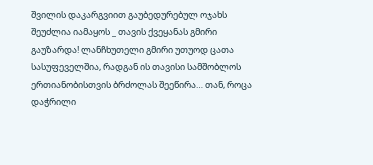შვილის დაკარგვიით გაუბედურებულ ოჯახს შეუძლია იამაყოს _ თავის ქვეყანას გმირი გაუზარდა! ლანჩხუთელი გმირი უთუოდ ცათა სასუფეველშია, რადგან ის თავისი სამშობლოს ერთიანობისთვის ბრძოლას შეეწირა… თან, როცა დაჭრილი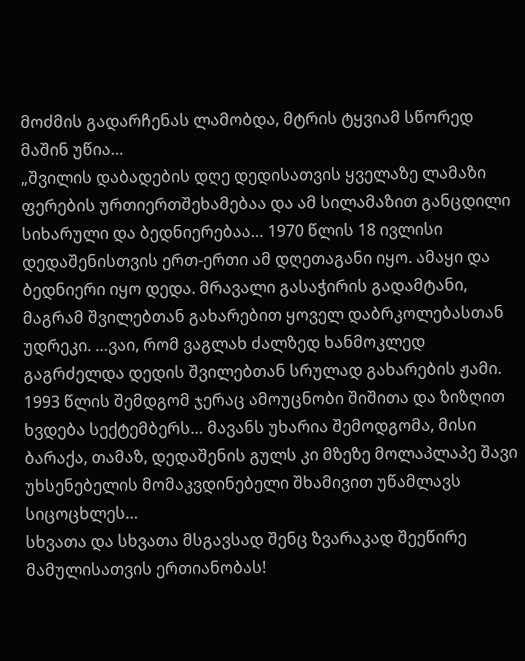მოძმის გადარჩენას ლამობდა, მტრის ტყვიამ სწორედ მაშინ უწია…
„შვილის დაბადების დღე დედისათვის ყველაზე ლამაზი ფერების ურთიერთშეხამებაა და ამ სილამაზით განცდილი სიხარული და ბედნიერებაა… 1970 წლის 18 ივლისი დედაშენისთვის ერთ-ერთი ამ დღეთაგანი იყო. ამაყი და ბედნიერი იყო დედა. მრავალი გასაჭირის გადამტანი, მაგრამ შვილებთან გახარებით ყოველ დაბრკოლებასთან უდრეკი. …ვაი, რომ ვაგლახ ძალზედ ხანმოკლედ გაგრძელდა დედის შვილებთან სრულად გახარების ჟამი. 1993 წლის შემდგომ ჯერაც ამოუცნობი შიშითა და ზიზღით ხვდება სექტემბერს… მავანს უხარია შემოდგომა, მისი ბარაქა, თამაზ, დედაშენის გულს კი მზეზე მოლაპლაპე შავი უხსენებელის მომაკვდინებელი შხამივით უწამლავს სიცოცხლეს…
სხვათა და სხვათა მსგავსად შენც ზვარაკად შეეწირე მამულისათვის ერთიანობას!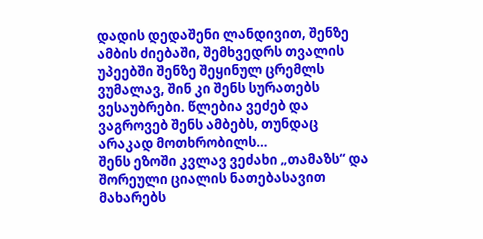დადის დედაშენი ლანდივით, შენზე ამბის ძიებაში, შემხვედრს თვალის უპეებში შენზე შეყინულ ცრემლს ვუმალავ, შინ კი შენს სურათებს ვესაუბრები. წლებია ვეძებ და ვაგროვებ შენს ამბებს, თუნდაც არაკად მოთხრობილს…
შენს ეზოში კვლავ ვეძახი „თამაზს“ და შორეული ციალის ნათებასავით მახარებს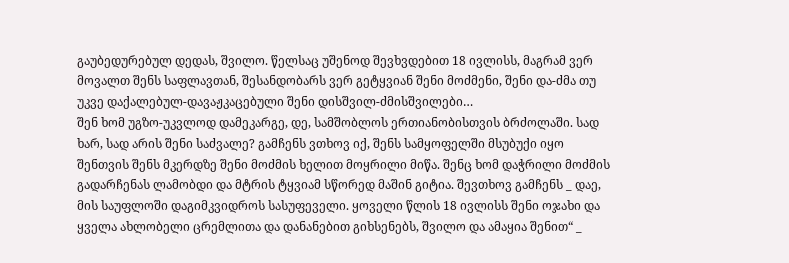გაუბედურებულ დედას, შვილო. წელსაც უშენოდ შევხვდებით 18 ივლისს, მაგრამ ვერ მოვალთ შენს საფლავთან, შესანდობარს ვერ გეტყვიან შენი მოძმენი, შენი და-ძმა თუ უკვე დაქალებულ-დავაჟკაცებული შენი დისშვილ-ძმისშვილები…
შენ ხომ უგზო-უკვლოდ დამეკარგე, დე, სამშობლოს ერთიანობისთვის ბრძოლაში. სად ხარ, სად არის შენი საძვალე? გამჩენს ვთხოვ იქ, შენს სამყოფელში მსუბუქი იყო შენთვის შენს მკერდზე შენი მოძმის ხელით მოყრილი მიწა. შენც ხომ დაჭრილი მოძმის გადარჩენას ლამობდი და მტრის ტყვიამ სწორედ მაშინ გიტია. შევთხოვ გამჩენს _ დაე, მის საუფლოში დაგიმკვიდროს სასუფეველი. ყოველი წლის 18 ივლისს შენი ოჯახი და ყველა ახლობელი ცრემლითა და დანანებით გიხსენებს, შვილო და ამაყია შენით“ _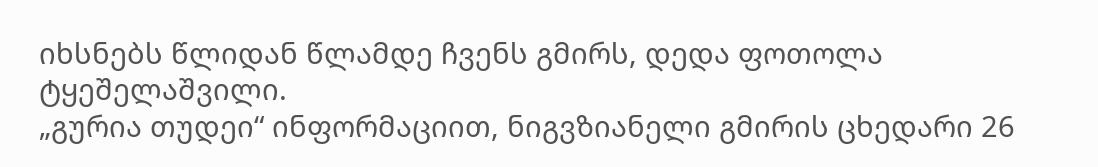იხსნებს წლიდან წლამდე ჩვენს გმირს, დედა ფოთოლა ტყეშელაშვილი.
„გურია თუდეი“ ინფორმაციით, ნიგვზიანელი გმირის ცხედარი 26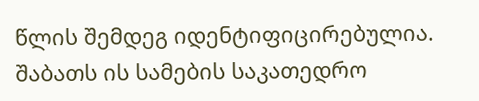წლის შემდეგ იდენტიფიცირებულია. შაბათს ის სამების საკათედრო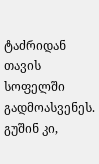ტაძრიდან თავის სოფელში გადმოასვენეს.
გუშინ კი,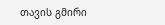თავის გმირი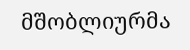მშობლიურმა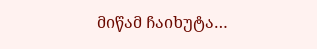მიწამ ჩაიხუტა…